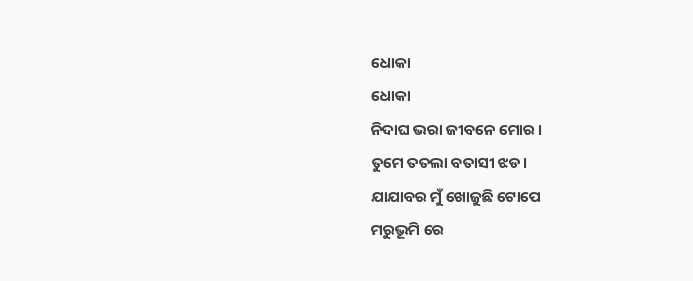ଧୋକା
ଧୋକା
ନିଦାଘ ଭରା ଜୀବନେ ମୋର ।
ତୁମେ ତତଲା ବତାସୀ ଝଡ।
ଯାଯାବର ମୁଁ ଖୋଜୁଛି ଟୋପେ
ମରୁଭୂମି ରେ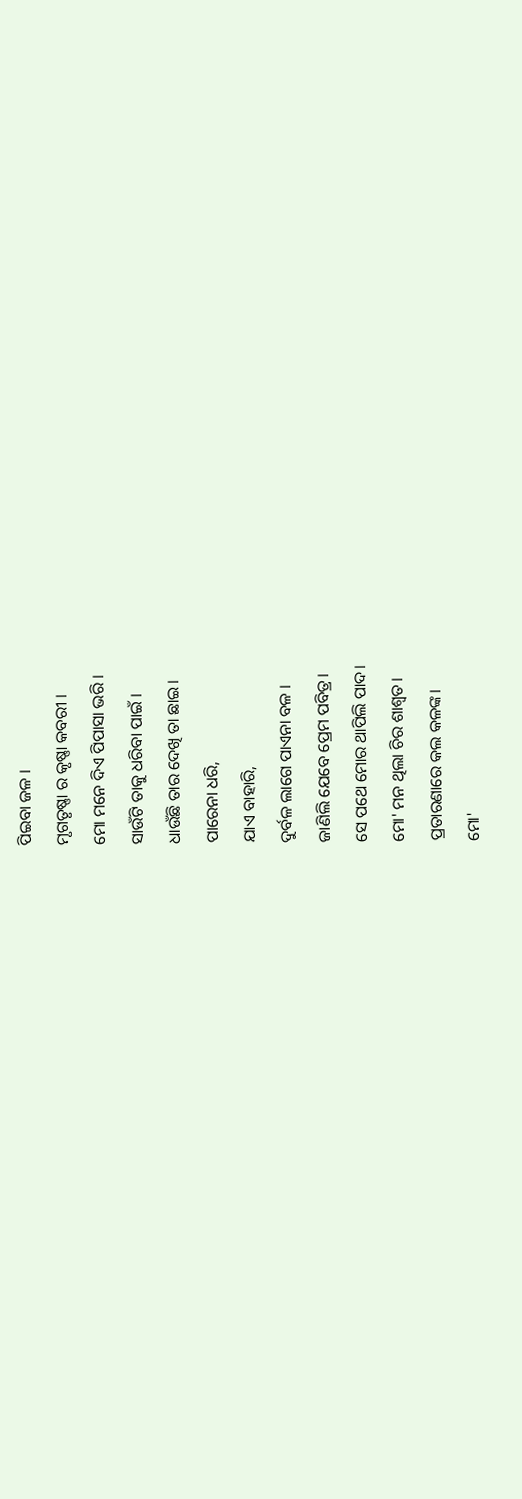ପିଇବା ଜଳ ।
ମୃଗତୃଷ୍ଣା ର କୃଷ୍ଣା କବରୀ ।
ମୋ ମନେ ଦିଏ ପିପାସା ଭରି ।
ସାଉଁଟି ତାକୁ ଧରିବା ପାଇଁ ।
ଧାଉଁଛି ତାର ଦେଖି ତା ଛାଇ।
ପାରେନା ଧରି,
ଯାଏ ବାହାରି,
ଦୁର୍ବଳ ଲାଗେ ପାଏନା ବଳ ।
ଜାଣିଲି ଯେବେ ପ୍ରେମ ପବିତ୍ର।
ସେ ପଥେ ମୋର ଥାପିଲି ପାଦ।
ମୋ' ମନ ଥିଲା ଚିର ଶାଶ୍ଵତ।
ପ୍ରତାରଣାରେ କଲ କଳଙ୍କ।
ମୋ'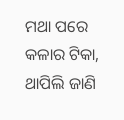ମଥା ପରେ
କଳାର ଟିକା,
ଥାପିଲି ଜାଣି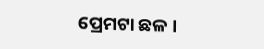ପ୍ରେମଟା ଛଳ ।